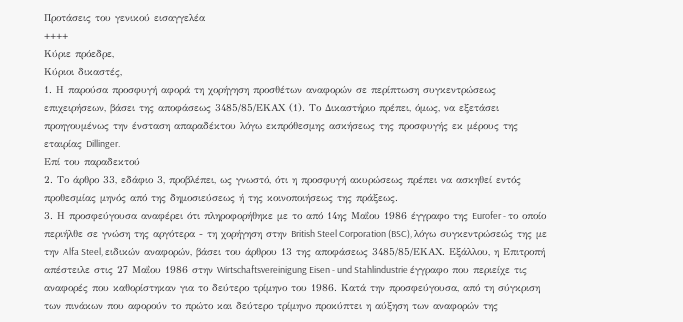Προτάσεις του γενικού εισαγγελέα
++++
Κύριε πρόεδρε,
Κύριοι δικαστές,
1. Η παρούσα προσφυγή αφορά τη χορήγηση προσθέτων αναφορών σε περίπτωση συγκεντρώσεως επιχειρήσεων, βάσει της αποφάσεως 3485/85/ΕΚΑΧ (1). Το Δικαστήριο πρέπει, όμως, να εξετάσει προηγουμένως την ένσταση απαραδέκτου λόγω εκπρόθεσμης ασκήσεως της προσφυγής εκ μέρους της εταιρίας Dillinger.
Επί του παραδεκτού
2. Το άρθρο 33, εδάφιο 3, προβλέπει, ως γνωστό, ότι η προσφυγή ακυρώσεως πρέπει να ασκηθεί εντός προθεσμίας μηνός από της δημοσιεύσεως ή της κοινοποιήσεως της πράξεως.
3. Η προσφεύγουσα αναφέρει ότι πληροφορήθηκε με το από 14ης Μαΐου 1986 έγγραφο της Eurofer - το οποίο περιήλθε σε γνώση της αργότερα - τη χορήγηση στην British Steel Corporation (BSC), λόγω συγκεντρώσεώς της με την Alfa Steel, ειδικών αναφορών, βάσει του άρθρου 13 της αποφάσεως 3485/85/ΕΚΑΧ. Εξάλλου, η Επιτροπή απέστειλε στις 27 Μαΐου 1986 στην Wirtschaftsvereinigung Eisen - und Stahlindustrie έγγραφο που περιείχε τις αναφορές που καθορίστηκαν για το δεύτερο τρίμηνο του 1986. Κατά την προσφεύγουσα, από τη σύγκριση των πινάκων που αφορούν το πρώτο και δεύτερο τρίμηνο προκύπτει η αύξηση των αναφορών της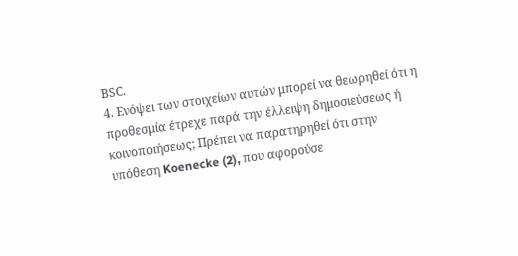ΒSC.
4. Ενόψει των στοιχείων αυτών μπορεί να θεωρηθεί ότι η προθεσμία έτρεχε παρά την έλλειψη δημοσιεύσεως ή κοινοποιήσεως; Πρέπει να παρατηρηθεί ότι στην υπόθεση Koenecke (2), που αφορούσε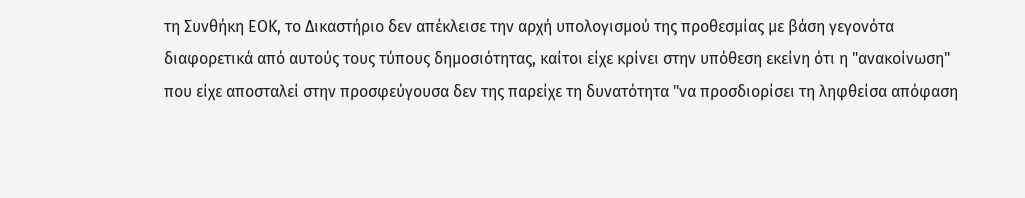τη Συνθήκη ΕΟΚ, το Δικαστήριο δεν απέκλεισε την αρχή υπολογισμού της προθεσμίας με βάση γεγονότα διαφορετικά από αυτούς τους τύπους δημοσιότητας, καίτοι είχε κρίνει στην υπόθεση εκείνη ότι η "ανακοίνωση" που είχε αποσταλεί στην προσφεύγουσα δεν της παρείχε τη δυνατότητα "να προσδιορίσει τη ληφθείσα απόφαση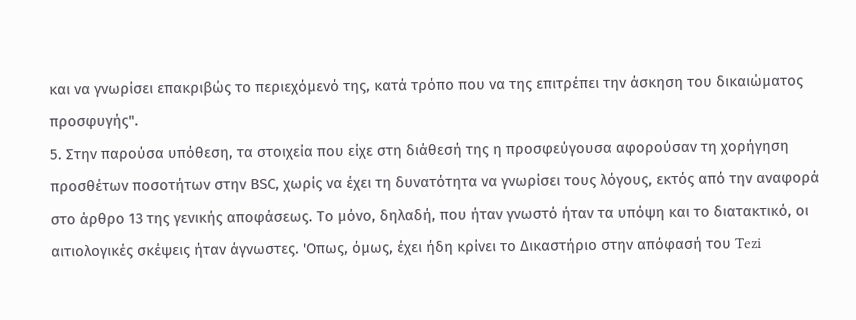και να γνωρίσει επακριβώς το περιεχόμενό της, κατά τρόπο που να της επιτρέπει την άσκηση του δικαιώματος προσφυγής".
5. Στην παρούσα υπόθεση, τα στοιχεία που είχε στη διάθεσή της η προσφεύγουσα αφορούσαν τη χορήγηση προσθέτων ποσοτήτων στην ΒSC, χωρίς να έχει τη δυνατότητα να γνωρίσει τους λόγους, εκτός από την αναφορά στο άρθρο 13 της γενικής αποφάσεως. Το μόνο, δηλαδή, που ήταν γνωστό ήταν τα υπόψη και το διατακτικό, οι αιτιολογικές σκέψεις ήταν άγνωστες. 'Οπως, όμως, έχει ήδη κρίνει το Δικαστήριο στην απόφασή του Tezi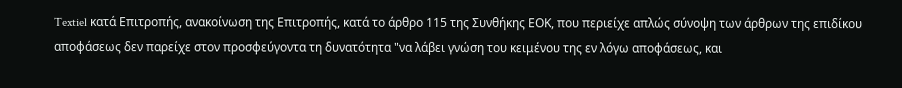Textiel κατά Επιτροπής, ανακοίνωση της Επιτροπής, κατά το άρθρο 115 της Συνθήκης ΕΟΚ, που περιείχε απλώς σύνοψη των άρθρων της επιδίκου αποφάσεως δεν παρείχε στον προσφεύγοντα τη δυνατότητα "να λάβει γνώση του κειμένου της εν λόγω αποφάσεως, και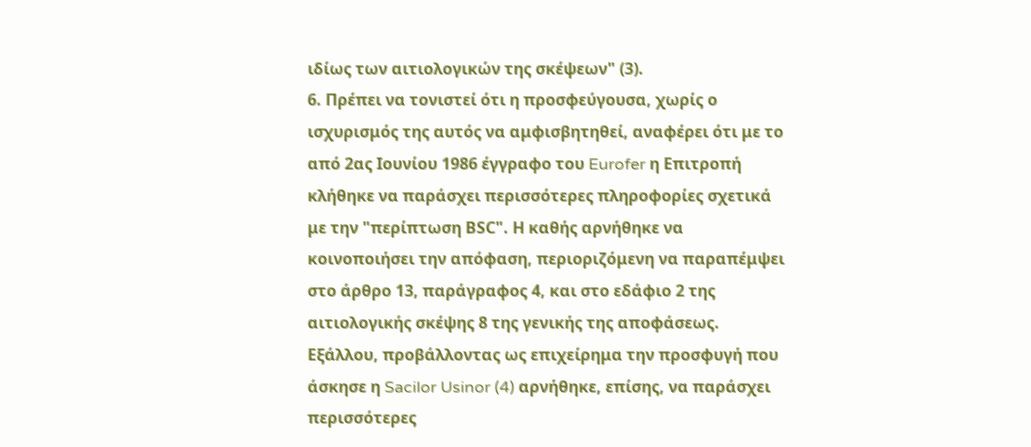ιδίως των αιτιολογικών της σκέψεων" (3).
6. Πρέπει να τονιστεί ότι η προσφεύγουσα, χωρίς ο ισχυρισμός της αυτός να αμφισβητηθεί, αναφέρει ότι με το από 2ας Ιουνίου 1986 έγγραφο του Eurofer η Επιτροπή κλήθηκε να παράσχει περισσότερες πληροφορίες σχετικά με την "περίπτωση ΒSC". Η καθής αρνήθηκε να κοινοποιήσει την απόφαση, περιοριζόμενη να παραπέμψει στο άρθρο 13, παράγραφος 4, και στο εδάφιο 2 της αιτιολογικής σκέψης 8 της γενικής της αποφάσεως. Εξάλλου, προβάλλοντας ως επιχείρημα την προσφυγή που άσκησε η Sacilor Usinor (4) αρνήθηκε, επίσης, να παράσχει περισσότερες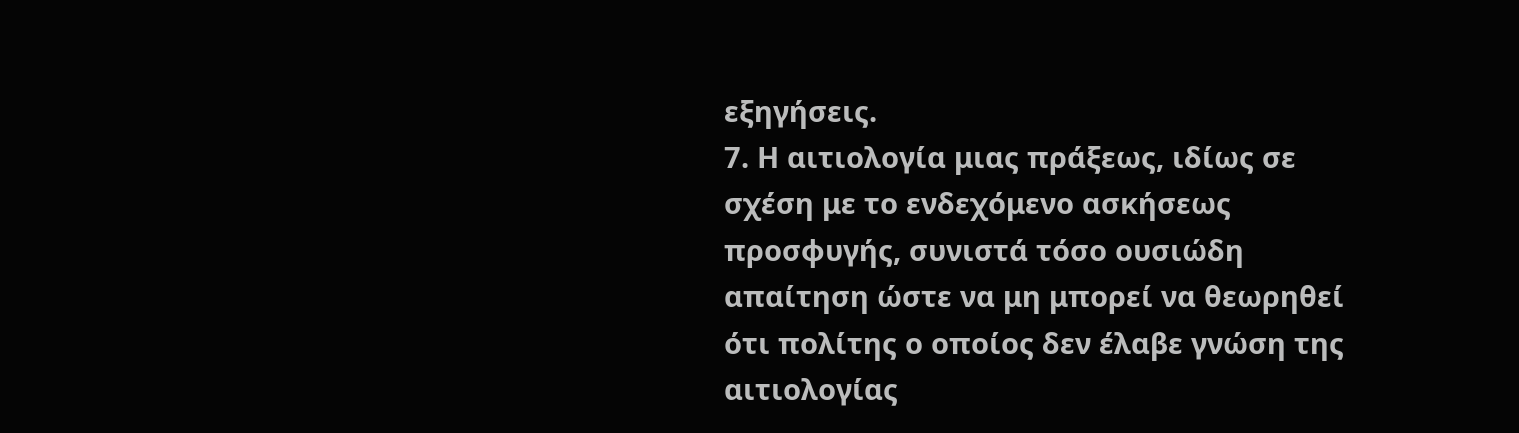εξηγήσεις.
7. Η αιτιολογία μιας πράξεως, ιδίως σε σχέση με το ενδεχόμενο ασκήσεως προσφυγής, συνιστά τόσο ουσιώδη απαίτηση ώστε να μη μπορεί να θεωρηθεί ότι πολίτης ο οποίος δεν έλαβε γνώση της αιτιολογίας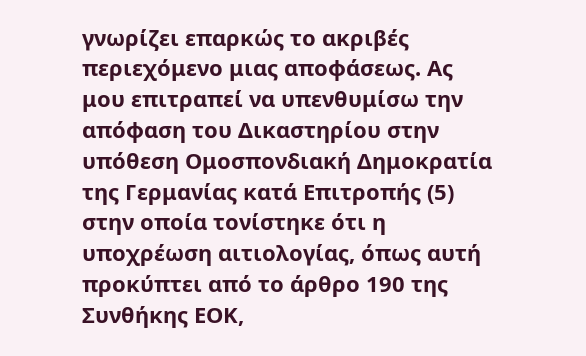γνωρίζει επαρκώς το ακριβές περιεχόμενο μιας αποφάσεως. Ας μου επιτραπεί να υπενθυμίσω την απόφαση του Δικαστηρίου στην υπόθεση Ομοσπονδιακή Δημοκρατία της Γερμανίας κατά Επιτροπής (5) στην οποία τονίστηκε ότι η υποχρέωση αιτιολογίας, όπως αυτή προκύπτει από το άρθρο 190 της Συνθήκης ΕΟΚ,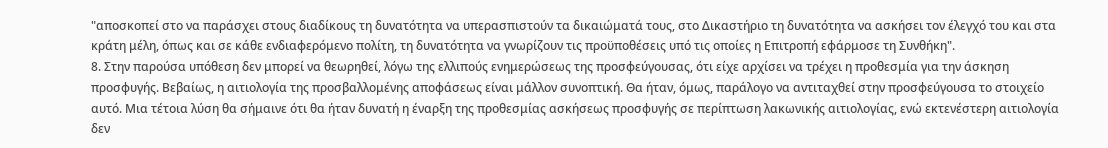"αποσκοπεί στο να παράσχει στους διαδίκους τη δυνατότητα να υπερασπιστούν τα δικαιώματά τους, στο Δικαστήριο τη δυνατότητα να ασκήσει τον έλεγχό του και στα κράτη μέλη, όπως και σε κάθε ενδιαφερόμενο πολίτη, τη δυνατότητα να γνωρίζουν τις προϋποθέσεις υπό τις οποίες η Επιτροπή εφάρμοσε τη Συνθήκη".
8. Στην παρούσα υπόθεση δεν μπορεί να θεωρηθεί, λόγω της ελλιπούς ενημερώσεως της προσφεύγουσας, ότι είχε αρχίσει να τρέχει η προθεσμία για την άσκηση προσφυγής. Βεβαίως, η αιτιολογία της προσβαλλομένης αποφάσεως είναι μάλλον συνοπτική. Θα ήταν, όμως, παράλογο να αντιταχθεί στην προσφεύγουσα το στοιχείο αυτό. Μια τέτοια λύση θα σήμαινε ότι θα ήταν δυνατή η έναρξη της προθεσμίας ασκήσεως προσφυγής σε περίπτωση λακωνικής αιτιολογίας, ενώ εκτενέστερη αιτιολογία δεν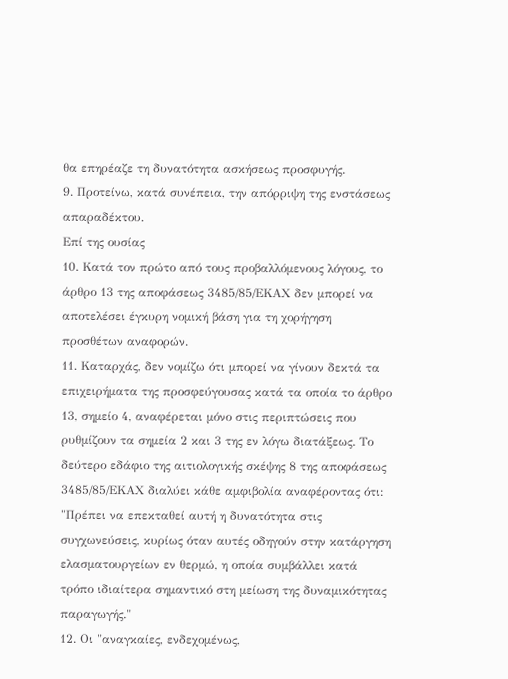θα επηρέαζε τη δυνατότητα ασκήσεως προσφυγής.
9. Προτείνω, κατά συνέπεια, την απόρριψη της ενστάσεως απαραδέκτου.
Επί της ουσίας
10. Κατά τον πρώτο από τους προβαλλόμενους λόγους, το άρθρο 13 της αποφάσεως 3485/85/ΕΚΑΧ δεν μπορεί να αποτελέσει έγκυρη νομική βάση για τη χορήγηση προσθέτων αναφορών.
11. Καταρχάς, δεν νομίζω ότι μπορεί να γίνουν δεκτά τα επιχειρήματα της προσφεύγουσας κατά τα οποία το άρθρο 13, σημείο 4, αναφέρεται μόνο στις περιπτώσεις που ρυθμίζουν τα σημεία 2 και 3 της εν λόγω διατάξεως. Το δεύτερο εδάφιο της αιτιολογικής σκέψης 8 της αποφάσεως 3485/85/ΕΚΑΧ διαλύει κάθε αμφιβολία αναφέροντας ότι:
"Πρέπει να επεκταθεί αυτή η δυνατότητα στις συγχωνεύσεις, κυρίως όταν αυτές οδηγούν στην κατάργηση ελασματουργείων εν θερμώ, η οποία συμβάλλει κατά τρόπο ιδιαίτερα σημαντικό στη μείωση της δυναμικότητας παραγωγής."
12. Οι "αναγκαίες, ενδεχομένως,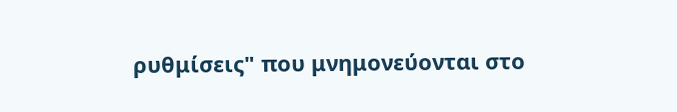ρυθμίσεις" που μνημονεύονται στο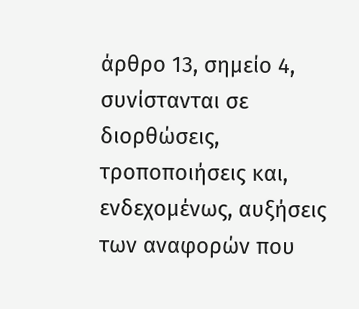άρθρο 13, σημείο 4, συνίστανται σε διορθώσεις, τροποποιήσεις και, ενδεχομένως, αυξήσεις των αναφορών που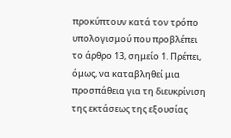προκύπτουν κατά τον τρόπο υπολογισμού που προβλέπει το άρθρο 13, σημείο 1. Πρέπει, όμως, να καταβληθεί μια προσπάθεια για τη διευκρίνιση της εκτάσεως της εξουσίας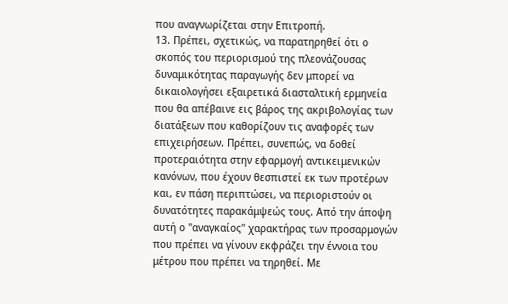που αναγνωρίζεται στην Επιτροπή.
13. Πρέπει, σχετικώς, να παρατηρηθεί ότι ο σκοπός του περιορισμού της πλεονάζουσας δυναμικότητας παραγωγής δεν μπορεί να δικαιολογήσει εξαιρετικά διασταλτική ερμηνεία που θα απέβαινε εις βάρος της ακριβολογίας των διατάξεων που καθορίζουν τις αναφορές των επιχειρήσεων. Πρέπει, συνεπώς, να δοθεί προτεραιότητα στην εφαρμογή αντικειμενικών κανόνων, που έχουν θεσπιστεί εκ των προτέρων και, εν πάση περιπτώσει, να περιοριστούν οι δυνατότητες παρακάμψεώς τους. Από την άποψη αυτή ο "αναγκαίος" χαρακτήρας των προσαρμογών που πρέπει να γίνουν εκφράζει την έννοια του μέτρου που πρέπει να τηρηθεί. Με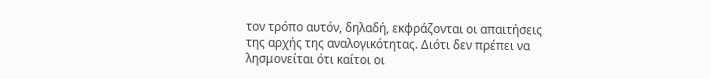τον τρόπο αυτόν, δηλαδή, εκφράζονται οι απαιτήσεις της αρχής της αναλογικότητας. Διότι δεν πρέπει να λησμονείται ότι καίτοι οι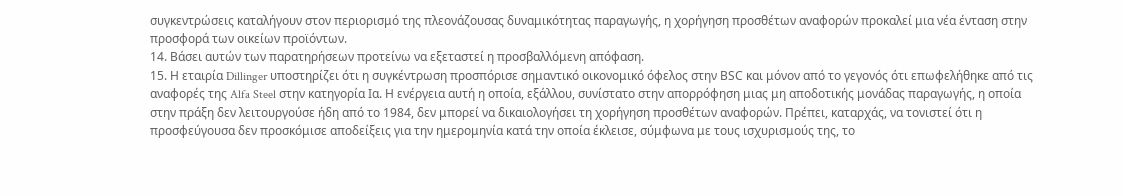συγκεντρώσεις καταλήγουν στον περιορισμό της πλεονάζουσας δυναμικότητας παραγωγής, η χορήγηση προσθέτων αναφορών προκαλεί μια νέα ένταση στην προσφορά των οικείων προϊόντων.
14. Βάσει αυτών των παρατηρήσεων προτείνω να εξεταστεί η προσβαλλόμενη απόφαση.
15. Η εταιρία Dillinger υποστηρίζει ότι η συγκέντρωση προσπόρισε σημαντικό οικονομικό όφελος στην ΒSC και μόνον από το γεγονός ότι επωφελήθηκε από τις αναφορές της Alfa Steel στην κατηγορία Ια. Η ενέργεια αυτή η οποία, εξάλλου, συνίστατο στην απορρόφηση μιας μη αποδοτικής μονάδας παραγωγής, η οποία στην πράξη δεν λειτουργούσε ήδη από το 1984, δεν μπορεί να δικαιολογήσει τη χορήγηση προσθέτων αναφορών. Πρέπει, καταρχάς, να τονιστεί ότι η προσφεύγουσα δεν προσκόμισε αποδείξεις για την ημερομηνία κατά την οποία έκλεισε, σύμφωνα με τους ισχυρισμούς της, το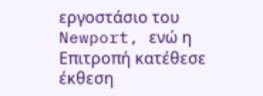εργοστάσιο του Newport, ενώ η Επιτροπή κατέθεσε έκθεση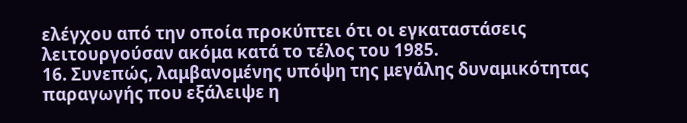ελέγχου από την οποία προκύπτει ότι οι εγκαταστάσεις λειτουργούσαν ακόμα κατά το τέλος του 1985.
16. Συνεπώς, λαμβανομένης υπόψη της μεγάλης δυναμικότητας παραγωγής που εξάλειψε η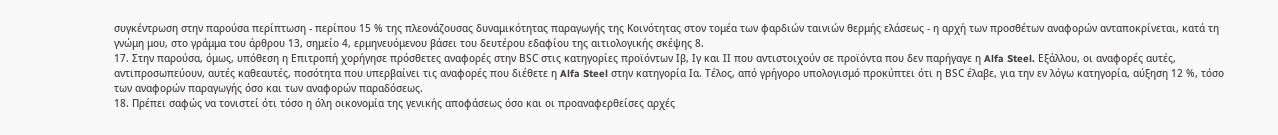συγκέντρωση στην παρούσα περίπτωση - περίπου 15 % της πλεονάζουσας δυναμικότητας παραγωγής της Κοινότητας στον τομέα των φαρδιών ταινιών θερμής ελάσεως - η αρχή των προσθέτων αναφορών ανταποκρίνεται, κατά τη γνώμη μου, στο γράμμα του άρθρου 13, σημείο 4, ερμηνευόμενου βάσει του δευτέρου εδαφίου της αιτιολογικής σκέψης 8.
17. Στην παρούσα, όμως, υπόθεση η Επιτροπή χορήγησε πρόσθετες αναφορές στην ΒSC στις κατηγορίες προϊόντων Ιβ, Ιγ και ΙΙ που αντιστοιχούν σε προϊόντα που δεν παρήγαγε η Alfa Steel. Εξάλλου, οι αναφορές αυτές, αντιπροσωπεύουν, αυτές καθεαυτές, ποσότητα που υπερβαίνει τις αναφορές που διέθετε η Alfa Steel στην κατηγορία Ια. Τέλος, από γρήγορο υπολογισμό προκύπτει ότι η ΒSC έλαβε, για την εν λόγω κατηγορία, αύξηση 12 %, τόσο των αναφορών παραγωγής όσο και των αναφορών παραδόσεως.
18. Πρέπει σαφώς να τονιστεί ότι τόσο η όλη οικονομία της γενικής αποφάσεως όσο και οι προαναφερθείσες αρχές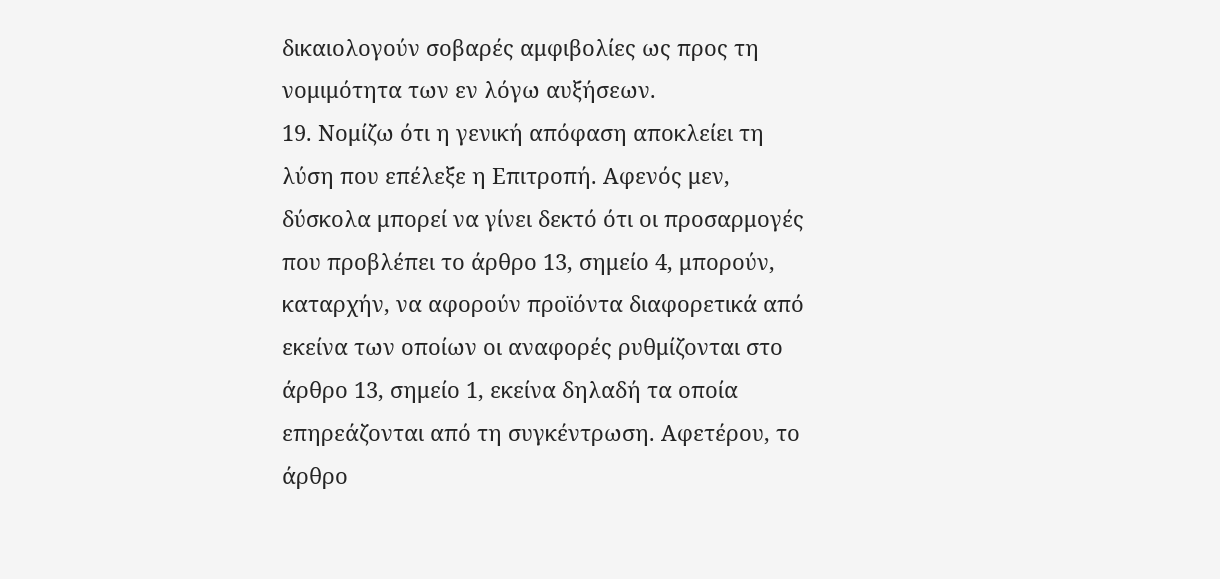δικαιολογούν σοβαρές αμφιβολίες ως προς τη νομιμότητα των εν λόγω αυξήσεων.
19. Νομίζω ότι η γενική απόφαση αποκλείει τη λύση που επέλεξε η Επιτροπή. Αφενός μεν, δύσκολα μπορεί να γίνει δεκτό ότι οι προσαρμογές που προβλέπει το άρθρο 13, σημείο 4, μπορούν, καταρχήν, να αφορούν προϊόντα διαφορετικά από εκείνα των οποίων οι αναφορές ρυθμίζονται στο άρθρο 13, σημείο 1, εκείνα δηλαδή τα οποία επηρεάζονται από τη συγκέντρωση. Αφετέρου, το άρθρο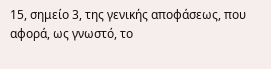15, σημείο 3, της γενικής αποφάσεως, που αφορά, ως γνωστό, το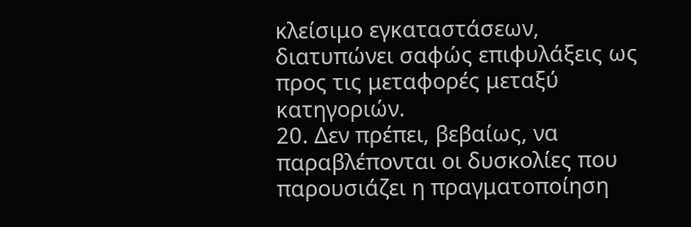κλείσιμο εγκαταστάσεων, διατυπώνει σαφώς επιφυλάξεις ως προς τις μεταφορές μεταξύ κατηγοριών.
20. Δεν πρέπει, βεβαίως, να παραβλέπονται οι δυσκολίες που παρουσιάζει η πραγματοποίηση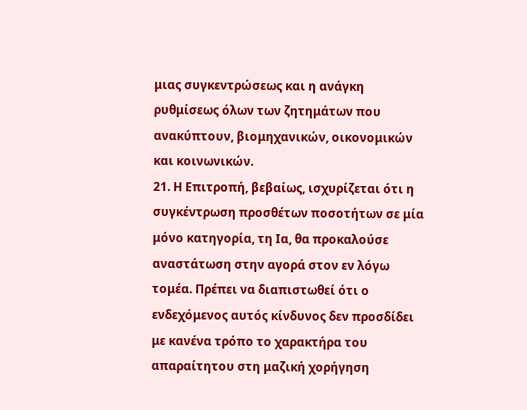μιας συγκεντρώσεως και η ανάγκη ρυθμίσεως όλων των ζητημάτων που ανακύπτουν, βιομηχανικών, οικονομικών και κοινωνικών.
21. Η Επιτροπή, βεβαίως, ισχυρίζεται ότι η συγκέντρωση προσθέτων ποσοτήτων σε μία μόνο κατηγορία, τη Ια, θα προκαλούσε αναστάτωση στην αγορά στον εν λόγω τομέα. Πρέπει να διαπιστωθεί ότι ο ενδεχόμενος αυτός κίνδυνος δεν προσδίδει με κανένα τρόπο το χαρακτήρα του απαραίτητου στη μαζική χορήγηση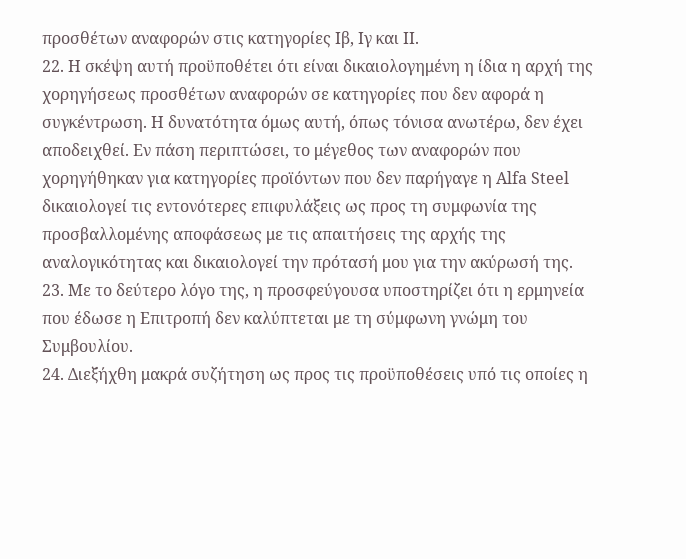προσθέτων αναφορών στις κατηγορίες Ιβ, Ιγ και ΙΙ.
22. Η σκέψη αυτή προϋποθέτει ότι είναι δικαιολογημένη η ίδια η αρχή της χορηγήσεως προσθέτων αναφορών σε κατηγορίες που δεν αφορά η συγκέντρωση. Η δυνατότητα όμως αυτή, όπως τόνισα ανωτέρω, δεν έχει αποδειχθεί. Εν πάση περιπτώσει, το μέγεθος των αναφορών που χορηγήθηκαν για κατηγορίες προϊόντων που δεν παρήγαγε η Alfa Steel δικαιολογεί τις εντονότερες επιφυλάξεις ως προς τη συμφωνία της προσβαλλομένης αποφάσεως με τις απαιτήσεις της αρχής της αναλογικότητας και δικαιολογεί την πρότασή μου για την ακύρωσή της.
23. Με το δεύτερο λόγο της, η προσφεύγουσα υποστηρίζει ότι η ερμηνεία που έδωσε η Επιτροπή δεν καλύπτεται με τη σύμφωνη γνώμη του Συμβουλίου.
24. Διεξήχθη μακρά συζήτηση ως προς τις προϋποθέσεις υπό τις οποίες η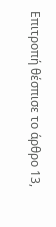Επιτροπή θέσπισε το άρθρο 13,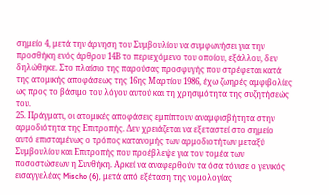σημείο 4, μετά την άρνηση του Συμβουλίου να συμφωνήσει για την προσθήκη ενός άρθρου 14Β το περιεχόμενο του οποίου, εξάλλου, δεν δηλώθηκε. Στο πλαίσιο της παρούσας προσφυγής που στρέφεται κατά της ατομικής αποφάσεως της 16ης Μαρτίου 1986, έχω ζωηρές αμφιβολίες ως προς το βάσιμο του λόγου αυτού και τη χρησιμότητα της συζητήσεώς του.
25. Πράγματι, οι ατομικές αποφάσεις εμπίπτουν αναμφισβήτητα στην αρμοδιότητα της Επιτροπής. Δεν χρειάζεται να εξεταστεί στο σημείο αυτό επισταμένως ο τρόπος κατανομής των αρμοδιοτήτων μεταξύ Συμβουλίου και Επιτροπής που προέβλεψε για τον τομέα των ποσοστώσεων η Συνθήκη. Αρκεί να αναφερθούν τα όσα τόνισε ο γενικός εισαγγελέας Mischo (6), μετά από εξέταση της νομολογίας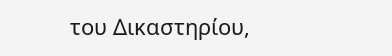του Δικαστηρίου,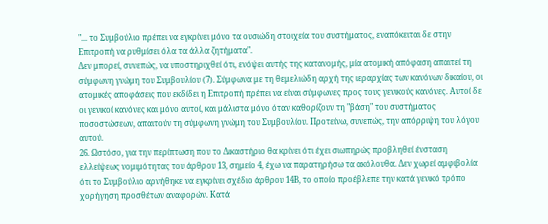"... το Συμβούλιο πρέπει να εγκρίνει μόνο τα ουσιώδη στοιχεία του συστήματος, εναπόκειται δε στην Επιτροπή να ρυθμίσει όλα τα άλλα ζητήματα".
Δεν μπορεί, συνεπώς, να υποστηριχθεί ότι, ενόψει αυτής της κατανομής, μία ατομική απόφαση απαιτεί τη σύμφωνη γνώμη του Συμβουλίου (7). Σύμφωνα με τη θεμελιώδη αρχή της ιεραρχίας των κανόνων δικαίου, οι ατομικές αποφάσεις που εκδίδει η Επιτροπή πρέπει να είναι σύμφωνες προς τους γενικούς κανόνες. Αυτοί δε οι γενικοί κανόνες και μόνο αυτοί, και μάλιστα μόνο όταν καθορίζουν τη "βάση" του συστήματος ποσοστώσεων, απαιτούν τη σύμφωνη γνώμη του Συμβουλίου. Προτείνω, συνεπώς, την απόρριψη του λόγου αυτού.
26. Ωστόσο, για την περίπτωση που το Δικαστήριο θα κρίνει ότι έχει σιωπηρώς προβληθεί ένσταση ελλείψεως νομιμότητας του άρθρου 13, σημείο 4, έχω να παρατηρήσω τα ακόλουθα. Δεν χωρεί αμφιβολία ότι το Συμβούλιο αρνήθηκε να εγκρίνει σχέδιο άρθρου 14Β, το οποίο προέβλεπε την κατά γενικό τρόπο χορήγηση προσθέτων αναφορών. Κατά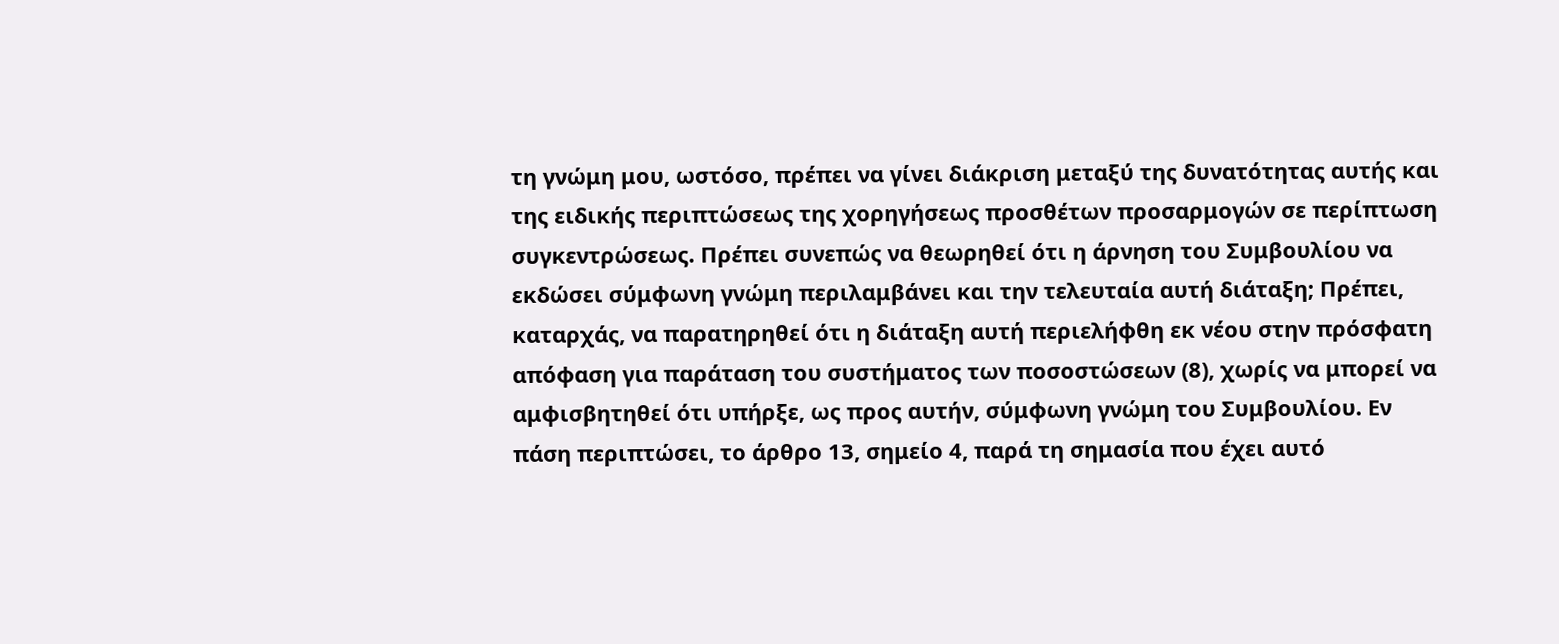τη γνώμη μου, ωστόσο, πρέπει να γίνει διάκριση μεταξύ της δυνατότητας αυτής και της ειδικής περιπτώσεως της χορηγήσεως προσθέτων προσαρμογών σε περίπτωση συγκεντρώσεως. Πρέπει συνεπώς να θεωρηθεί ότι η άρνηση του Συμβουλίου να εκδώσει σύμφωνη γνώμη περιλαμβάνει και την τελευταία αυτή διάταξη; Πρέπει, καταρχάς, να παρατηρηθεί ότι η διάταξη αυτή περιελήφθη εκ νέου στην πρόσφατη απόφαση για παράταση του συστήματος των ποσοστώσεων (8), χωρίς να μπορεί να αμφισβητηθεί ότι υπήρξε, ως προς αυτήν, σύμφωνη γνώμη του Συμβουλίου. Εν πάση περιπτώσει, το άρθρο 13, σημείο 4, παρά τη σημασία που έχει αυτό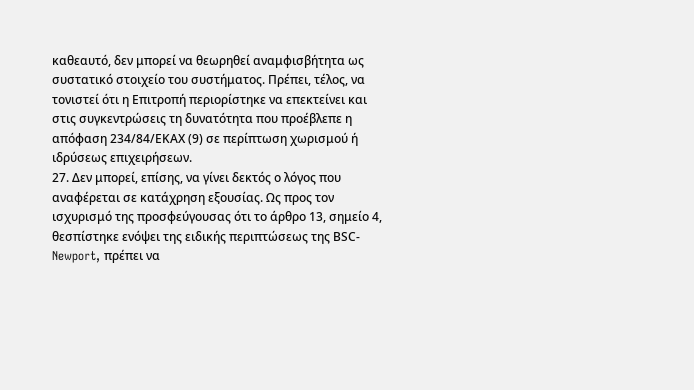καθεαυτό, δεν μπορεί να θεωρηθεί αναμφισβήτητα ως συστατικό στοιχείο του συστήματος. Πρέπει, τέλος, να τονιστεί ότι η Επιτροπή περιορίστηκε να επεκτείνει και στις συγκεντρώσεις τη δυνατότητα που προέβλεπε η απόφαση 234/84/ΕΚΑΧ (9) σε περίπτωση χωρισμού ή ιδρύσεως επιχειρήσεων.
27. Δεν μπορεί, επίσης, να γίνει δεκτός ο λόγος που αναφέρεται σε κατάχρηση εξουσίας. Ως προς τον ισχυρισμό της προσφεύγουσας ότι το άρθρο 13, σημείο 4, θεσπίστηκε ενόψει της ειδικής περιπτώσεως της ΒSC-Newport, πρέπει να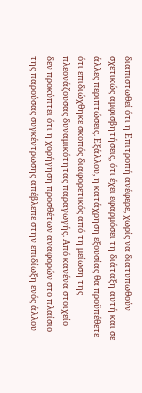διαπιστωθεί ότι η Επιτροπή ανέφερε, χωρίς να διατυπωθούν σχετικώς αμφισβητήσεις, ότι έχει εφαρμόσει τη διάταξη αυτή και σε άλλες περιπτώσεις. Εξάλλου, η κατάχρηση εξουσίας θα προϋπέθετε ότι επιδιώχθηκε σκοπός διαφορετικός από τη μείωση της πλεονάζουσας δυναμικότητας παραγωγής. Από κανένα στοιχείο δεν προκύπτει ότι η χορήγηση προσθέτων αναφορών στο πλαίσιο της παρούσας συγκέντρωσης απέβλεπε στην επιδίωξη ενός άλλου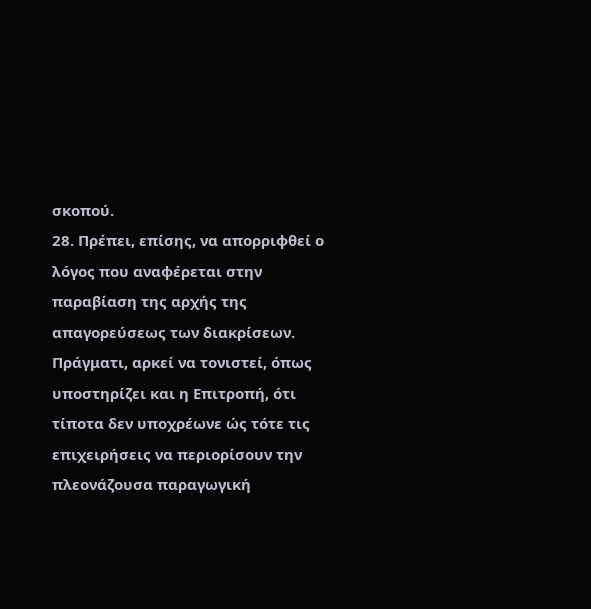σκοπού.
28. Πρέπει, επίσης, να απορριφθεί ο λόγος που αναφέρεται στην παραβίαση της αρχής της απαγορεύσεως των διακρίσεων. Πράγματι, αρκεί να τονιστεί, όπως υποστηρίζει και η Επιτροπή, ότι τίποτα δεν υποχρέωνε ώς τότε τις επιχειρήσεις να περιορίσουν την πλεονάζουσα παραγωγική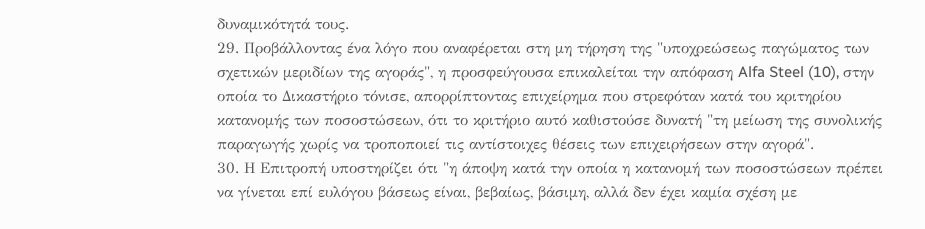δυναμικότητά τους.
29. Προβάλλοντας ένα λόγο που αναφέρεται στη μη τήρηση της "υποχρεώσεως παγώματος των σχετικών μεριδίων της αγοράς", η προσφεύγουσα επικαλείται την απόφαση Alfa Steel (10), στην οποία το Δικαστήριο τόνισε, απορρίπτοντας επιχείρημα που στρεφόταν κατά του κριτηρίου κατανομής των ποσοστώσεων, ότι το κριτήριο αυτό καθιστούσε δυνατή "τη μείωση της συνολικής παραγωγής χωρίς να τροποποιεί τις αντίστοιχες θέσεις των επιχειρήσεων στην αγορά".
30. Η Επιτροπή υποστηρίζει ότι "η άποψη κατά την οποία η κατανομή των ποσοστώσεων πρέπει να γίνεται επί ευλόγου βάσεως είναι, βεβαίως, βάσιμη, αλλά δεν έχει καμία σχέση με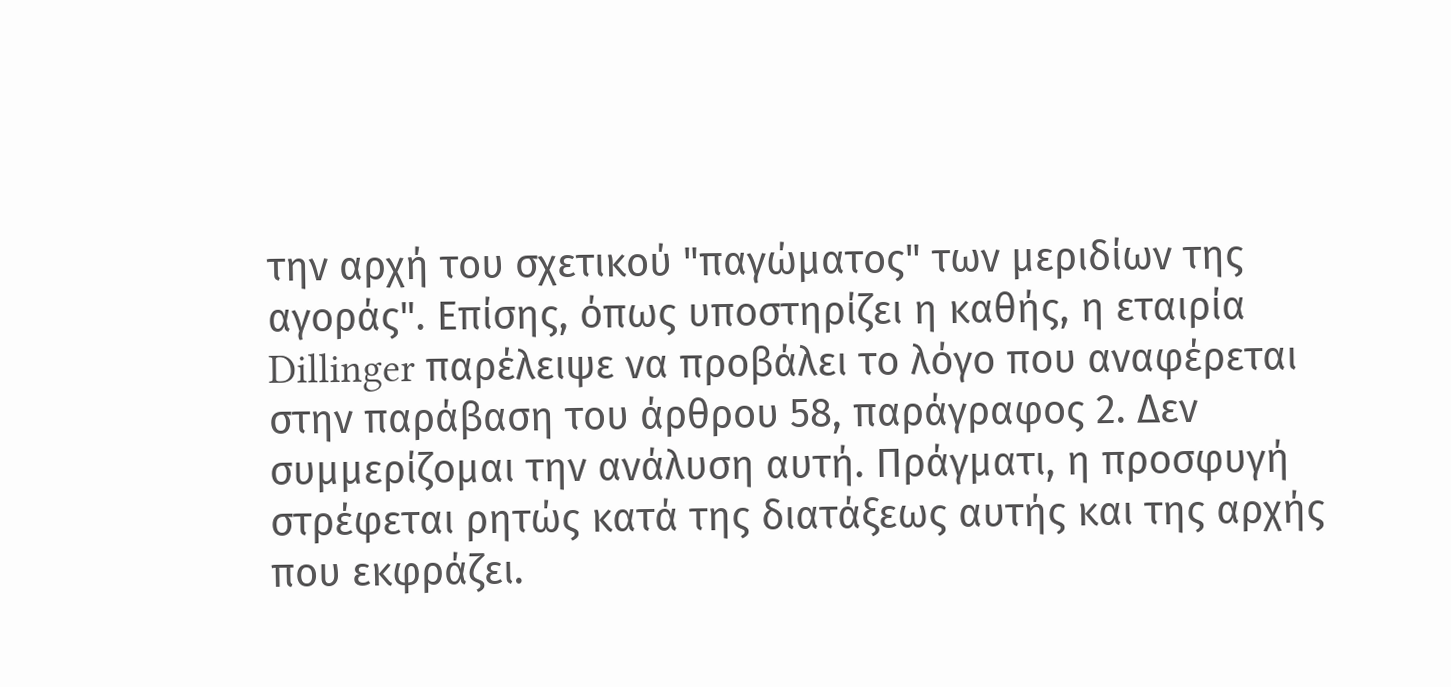την αρχή του σχετικού "παγώματος" των μεριδίων της αγοράς". Επίσης, όπως υποστηρίζει η καθής, η εταιρία Dillinger παρέλειψε να προβάλει το λόγο που αναφέρεται στην παράβαση του άρθρου 58, παράγραφος 2. Δεν συμμερίζομαι την ανάλυση αυτή. Πράγματι, η προσφυγή στρέφεται ρητώς κατά της διατάξεως αυτής και της αρχής που εκφράζει.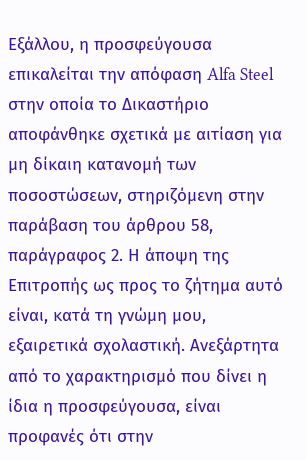Εξάλλου, η προσφεύγουσα επικαλείται την απόφαση Alfa Steel στην οποία το Δικαστήριο αποφάνθηκε σχετικά με αιτίαση για μη δίκαιη κατανομή των ποσοστώσεων, στηριζόμενη στην παράβαση του άρθρου 58, παράγραφος 2. Η άποψη της Επιτροπής ως προς το ζήτημα αυτό είναι, κατά τη γνώμη μου, εξαιρετικά σχολαστική. Ανεξάρτητα από το χαρακτηρισμό που δίνει η ίδια η προσφεύγουσα, είναι προφανές ότι στην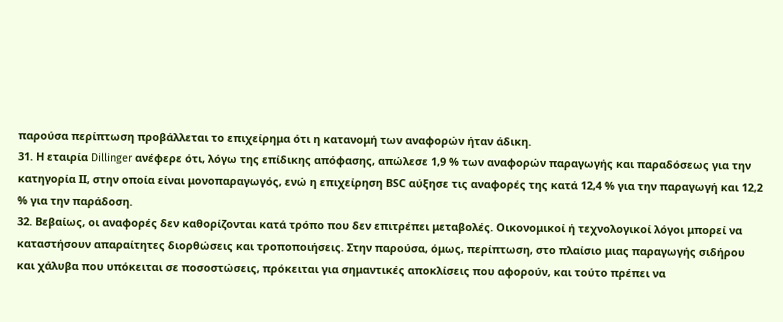παρούσα περίπτωση προβάλλεται το επιχείρημα ότι η κατανομή των αναφορών ήταν άδικη.
31. Η εταιρία Dillinger ανέφερε ότι, λόγω της επίδικης απόφασης, απώλεσε 1,9 % των αναφορών παραγωγής και παραδόσεως για την κατηγορία ΙΙ, στην οποία είναι μονοπαραγωγός, ενώ η επιχείρηση ΒSC αύξησε τις αναφορές της κατά 12,4 % για την παραγωγή και 12,2 % για την παράδοση.
32. Βεβαίως, οι αναφορές δεν καθορίζονται κατά τρόπο που δεν επιτρέπει μεταβολές. Οικονομικοί ή τεχνολογικοί λόγοι μπορεί να καταστήσουν απαραίτητες διορθώσεις και τροποποιήσεις. Στην παρούσα, όμως, περίπτωση, στο πλαίσιο μιας παραγωγής σιδήρου και χάλυβα που υπόκειται σε ποσοστώσεις, πρόκειται για σημαντικές αποκλίσεις που αφορούν, και τούτο πρέπει να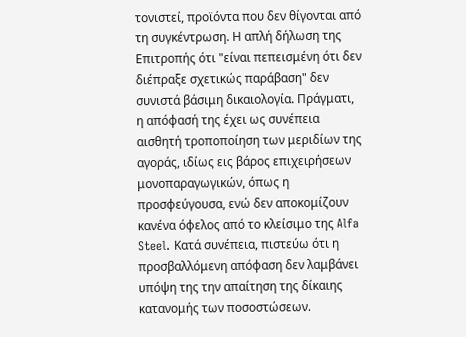τονιστεί, προϊόντα που δεν θίγονται από τη συγκέντρωση. Η απλή δήλωση της Επιτροπής ότι "είναι πεπεισμένη ότι δεν διέπραξε σχετικώς παράβαση" δεν συνιστά βάσιμη δικαιολογία. Πράγματι, η απόφασή της έχει ως συνέπεια αισθητή τροποποίηση των μεριδίων της αγοράς, ιδίως εις βάρος επιχειρήσεων μονοπαραγωγικών, όπως η προσφεύγουσα, ενώ δεν αποκομίζουν κανένα όφελος από το κλείσιμο της Alfa Steel. Κατά συνέπεια, πιστεύω ότι η προσβαλλόμενη απόφαση δεν λαμβάνει υπόψη της την απαίτηση της δίκαιης κατανομής των ποσοστώσεων.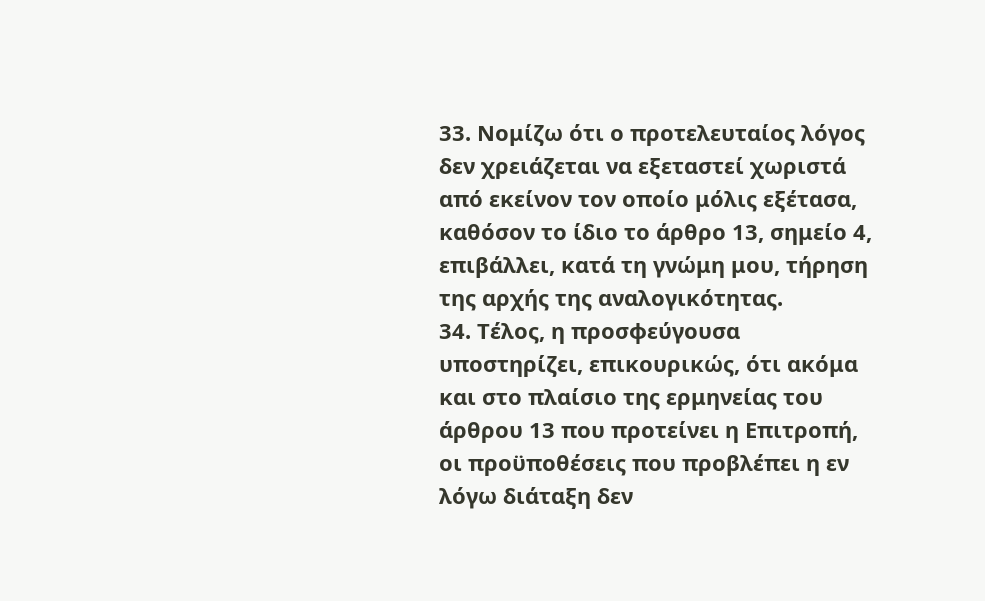33. Νομίζω ότι ο προτελευταίος λόγος δεν χρειάζεται να εξεταστεί χωριστά από εκείνον τον οποίο μόλις εξέτασα, καθόσον το ίδιο το άρθρο 13, σημείο 4, επιβάλλει, κατά τη γνώμη μου, τήρηση της αρχής της αναλογικότητας.
34. Τέλος, η προσφεύγουσα υποστηρίζει, επικουρικώς, ότι ακόμα και στο πλαίσιο της ερμηνείας του άρθρου 13 που προτείνει η Επιτροπή, οι προϋποθέσεις που προβλέπει η εν λόγω διάταξη δεν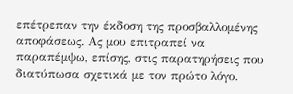επέτρεπαν την έκδοση της προσβαλλομένης αποφάσεως. Ας μου επιτραπεί να παραπέμψω, επίσης, στις παρατηρήσεις που διατύπωσα σχετικά με τον πρώτο λόγο.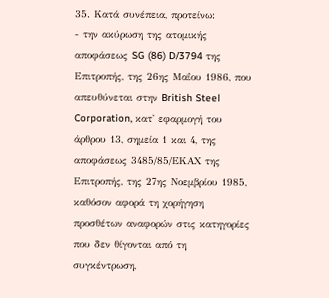35. Κατά συνέπεια, προτείνω:
- την ακύρωση της ατομικής αποφάσεως SG (86) D/3794 της Επιτροπής, της 26ης Μαΐου 1986, που απευθύνεται στην British Steel Corporation, κατ' εφαρμογή του άρθρου 13, σημεία 1 και 4, της αποφάσεως 3485/85/ΕΚΑΧ της Επιτροπής, της 27ης Νοεμβρίου 1985, καθόσον αφορά τη χορήγηση προσθέτων αναφορών στις κατηγορίες που δεν θίγονται από τη συγκέντρωση,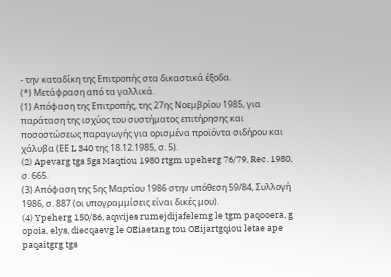- την καταδίκη της Επιτροπής στα δικαστικά έξοδα.
(*) Μετάφραση από τα γαλλικά.
(1) Απόφαση της Επιτροπής, της 27ης Νοεμβρίου 1985, για παράταση της ισχύος του συστήματος επιτήρησης και ποσοστώσεως παραγωγής για ορισμένα προϊόντα σιδήρου και χάλυβα (ΕΕ L 340 της 18.12.1985, σ. 5).
(2) Apevarg tgs 5gs Maqtiou 1980 rtgm upeherg 76/79, Rec. 1980, σ. 665.
(3) Απόφαση της 5ης Μαρτίου 1986 στην υπόθεση 59/84, Συλλογή 1986, σ. 887 (οι υπογραμμίσεις είναι δικές μου).
(4) Ypeherg 150/86, aqwijes rumejdijafelemg le tgm paqooera, g opoia, elys, diecqaevg le OEiaetang tou OEijartgqiou letae ape paqaitgrg tgs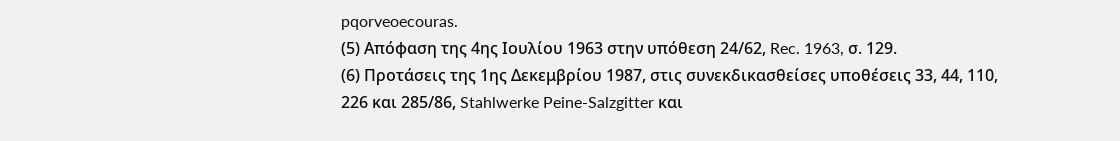pqorveoecouras.
(5) Απόφαση της 4ης Ιουλίου 1963 στην υπόθεση 24/62, Rec. 1963, σ. 129.
(6) Προτάσεις της 1ης Δεκεμβρίου 1987, στις συνεκδικασθείσες υποθέσεις 33, 44, 110, 226 και 285/86, Stahlwerke Peine-Salzgitter και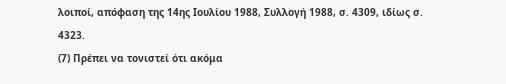λοιποί, απόφαση της 14ης Ιουλίου 1988, Συλλογή 1988, σ. 4309, ιδίως σ. 4323.
(7) Πρέπει να τονιστεί ότι ακόμα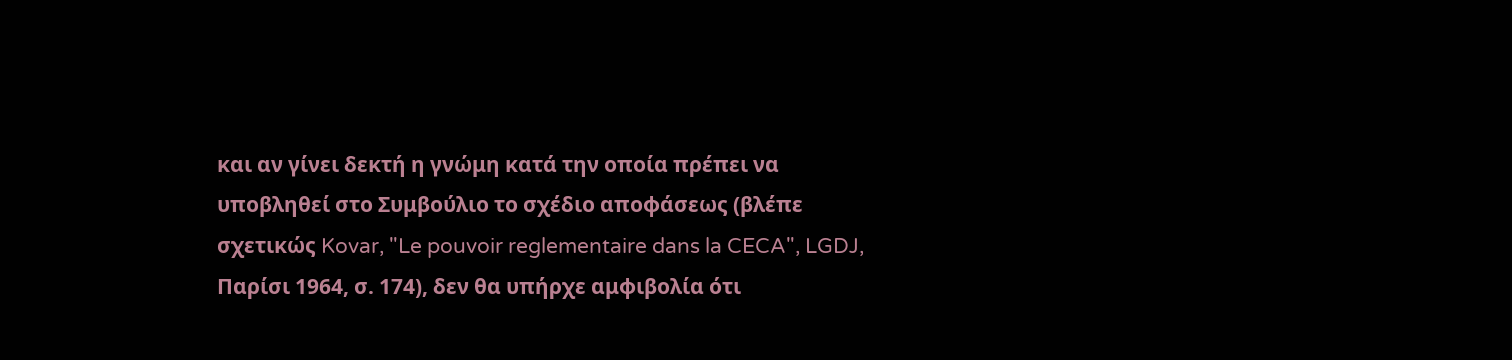και αν γίνει δεκτή η γνώμη κατά την οποία πρέπει να υποβληθεί στο Συμβούλιο το σχέδιο αποφάσεως (βλέπε σχετικώς Kovar, "Le pouvoir reglementaire dans la CECA", LGDJ, Παρίσι 1964, σ. 174), δεν θα υπήρχε αμφιβολία ότι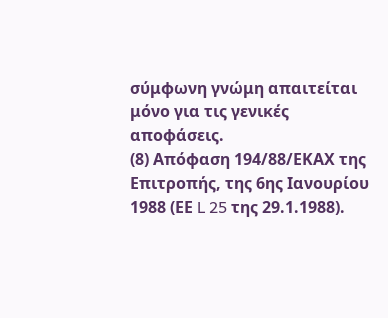σύμφωνη γνώμη απαιτείται μόνο για τις γενικές αποφάσεις.
(8) Απόφαση 194/88/ΕΚΑΧ της Επιτροπής, της 6ης Ιανουρίου 1988 (ΕΕ L 25 της 29.1.1988).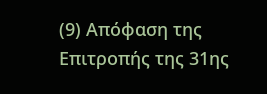(9) Απόφαση της Επιτροπής της 31ης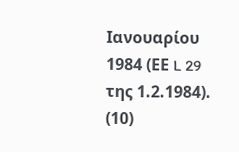Ιανουαρίου 1984 (ΕΕ L 29 της 1.2.1984).
(10)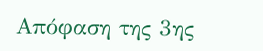Απόφαση της 3ης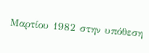Μαρτίου 1982 στην υπόθεση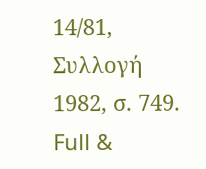14/81, Συλλογή 1982, σ. 749.
Full &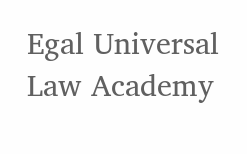Egal Universal Law Academy